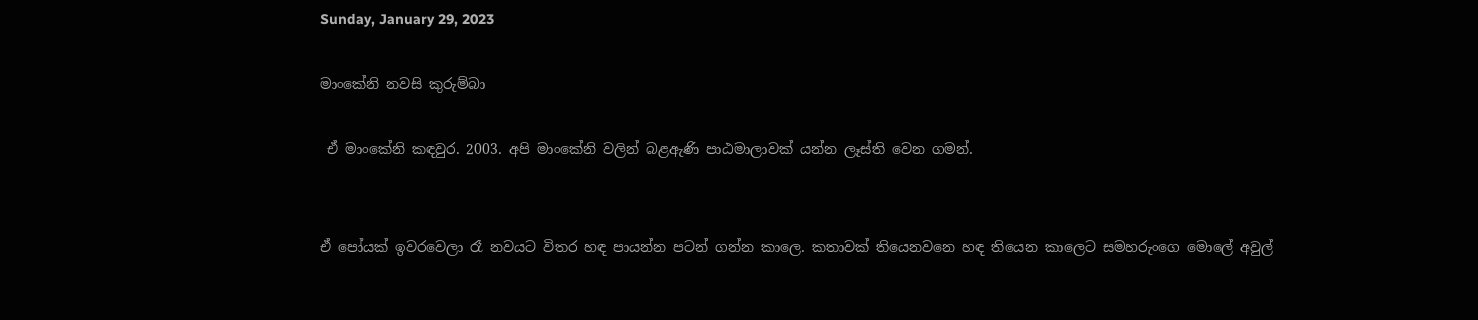Sunday, January 29, 2023

මාංකේනි නවසි කුරුම්බා

 ඒ මාංකේනි කඳවුර. 2003. අපි මාංකේනි වලින් බළඇණි පාඨමාලාවක් යන්න ලෑස්ති වෙන ගමන්.


ඒ පෝයක් ඉවරවෙලා රෑ නවයට විතර හඳ පායන්න පටන් ගන්න කාලෙ. කතාවක් තියෙනවනෙ හඳ තියෙන කාලෙට සමහරුංගෙ මොලේ අවුල්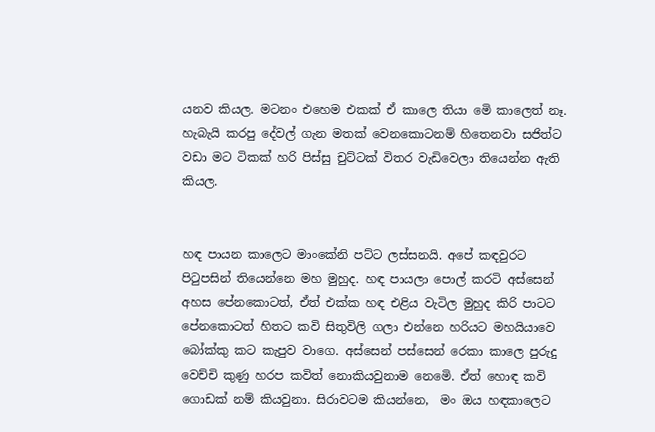යනව කියල. මටනං එහෙම එකක් ඒ කාලෙ තියා මෙි කාලෙත් නෑ. හැබැයි කරපු දේවල් ගැන මතක් වෙනකොටනම් හිතෙනවා සජිත්ට වඩා මට ටිකක් හරි පිස්සු චුට්ටක් විතර වැඩිවෙලා තියෙන්න ඇති කියල.


හඳ පායන කාලෙට මාංකේනි පට්ට ලස්සනයි. අපේ කඳවුරට පිටුපසින් තියෙන්නෙ මහ මුහුද. හඳ පායලා පොල් කරටි අස්සෙන් අහස පේනකොටත්, ඒත් එක්ක හඳ එළිය වැටිල මුහුද කිරි පාටට පේනකොටත් හිතට කවි සිතුවිලි ගලා එන්නෙ හරියට මහයියාවෙ බෝක්කු කට කැපුව වාගෙ. අස්සෙන් පස්සෙන් රෙකා කාලෙ පුරුදු වෙච්චි කුණු හරප කවිත් නොකියවුනාම නෙමෙි. ඒත් හොඳ කවි ගොඩක් නම් කියවුනා. සිරාවටම කියන්නෙ,  මං ඔය හඳකාලෙට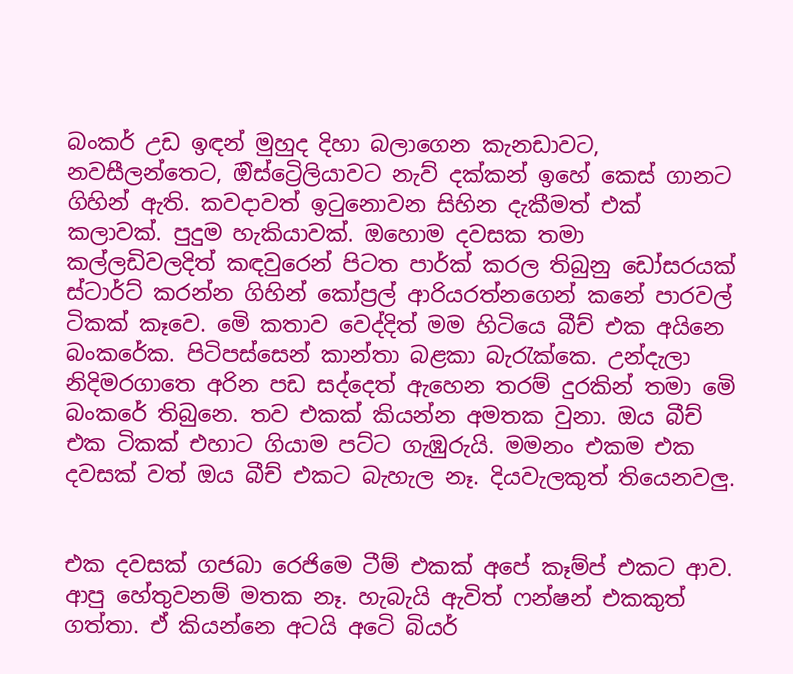බංකර් උඩ ඉඳන් මුහුද දිහා බලාගෙන කැනඩාවට, නවසීලන්තෙට, ඔිස්ට්‍රෙිලියාවට නැව් දක්කන් ඉහේ කෙස් ගානට ගිහින් ඇති. කවදාවත් ඉටුනොවන සිහින දැකීමත් එක් කලාවක්. පුදුම හැකියාවක්. ඔහොම දවසක තමා කල්ලඩිවලදිත් කඳවුරෙන් පිටත පාර්ක් කරල තිබුනු ඩෝසරයක් ස්ටාර්ට් කරන්න ගිහින් කෝප්‍රල් ආරියරත්නගෙන් කනේ පාරවල් ටිකක් කෑවෙ. මෙි කතාව වෙද්දිත් මම හිටියෙ බීච් එක අයිනෙ බංකරේක. පිටිපස්සෙන් කාන්තා බළකා බැරැක්කෙ. උන්දැලා නිදිමරගාතෙ අරින පඩ සද්දෙත් ඇහෙන තරම් දුරකින් තමා මෙි බංකරේ තිබුනෙ. තව එකක් කියන්න අමතක වුනා. ඔය බීච් එක ටිකක් එහාට ගියාම පට්ට ගැඹුරුයි. මමනං එකම එක දවසක් වත් ඔය බීච් එකට බැහැල නෑ. දියවැලකුත් තියෙනවලු.


එක දවසක් ගජබා රෙජිමෙ ටීම් එකක් අපේ කෑම්ප් එකට ආව. ආපු හේතුවනම් මතක නෑ. හැබැයි ඇවිත් ෆන්ෂන් එකකුත් ගත්තා. ඒ කියන්නෙ අටයි අටෙි බියර්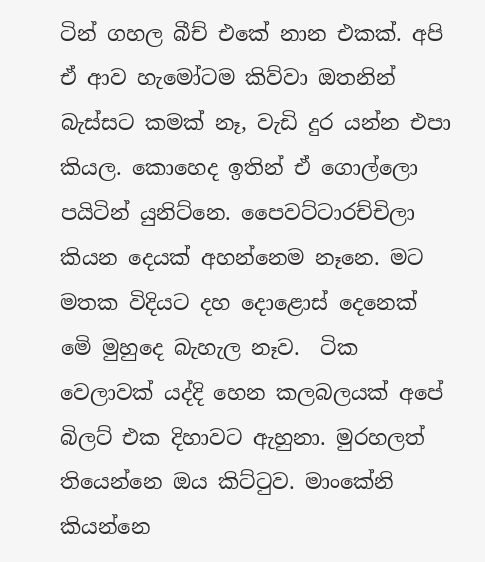ටින් ගහල බීච් එකේ නාන එකක්. අපි ඒ ආව හැමෝටම කිව්වා ඔතනින් බැස්සට කමක් නෑ, වැඩි දුර යන්න එපා කියල. කොහෙද ඉතින් ඒ ගොල්ලො පයිටින් යුනිට්නෙ. පෛවට්ටාරච්චිලා කියන දෙයක් අහන්නෙම නෑනෙ. මට මතක විදියට දහ දොළොස් දෙනෙක් මෙි මුහුදෙ බැහැල නෑව.  ටික වෙලාවක් යද්දි හෙන කලබලයක් අපේ බිලට් එක දිහාවට ඇහුනා. මුරහලත් තියෙන්නෙ ඔය කිට්ටුව. මාංකේනි කියන්නෙ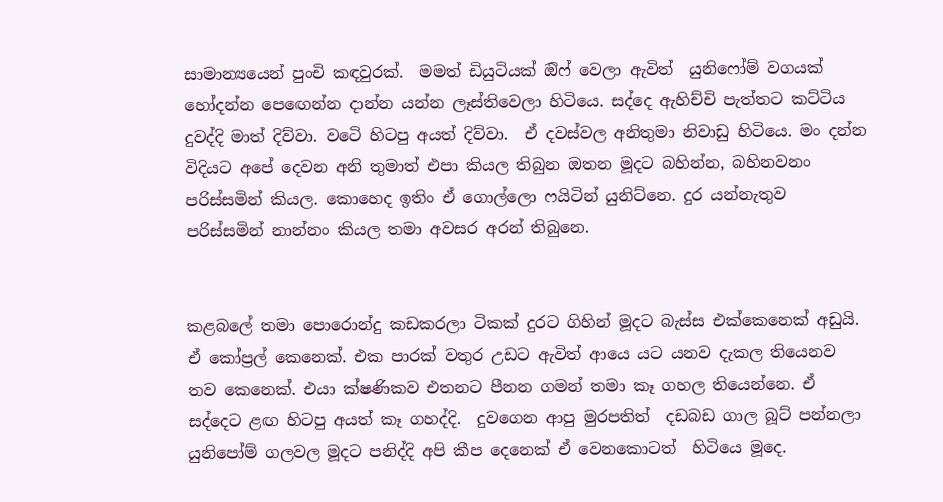සාමාන්‍යයෙන් පුංචි කඳවුරක්.  මමත් ඩියුටියක් ඔිෆ් වෙලා ඇවිත්  යුනිෆෝම් වගයක් හෝදන්න පෙඟෙන්න දාන්න යන්න ලෑස්තිවෙලා හිටියෙ. සද්දෙ ඇහිච්චි පැත්තට කට්ටිය දුවද්දි මාත් දිව්වා. වටෙි හිටපු අයත් දිව්වා.  ඒ දවස්වල අනිතුමා නිවාඩු හිටියෙ. මං දන්න විදියට අපේ දෙවන අනි තුමාත් එපා කියල තිබුන ඔතන මූදට බහින්න, බහිනවනං පරිස්සමින් කියල. කොහෙද ඉතිං ඒ ගොල්ලො ෆයිටින් යුනිට්නෙ. දුර යන්නැතුව පරිස්සමින් නාන්නං කියල තමා අවසර අරන් තිබුනෙ.


කළබලේ තමා පොරොන්දු කඩකරලා ටිකක් දුරට ගිහින් මූදට බැස්ස එක්කෙනෙක් අඩුයි. ඒ කෝප්‍රල් කෙනෙක්. එක පාරක් වතුර උඩට ඇවිත් ආයෙ යට යනව දැකල තියෙනව තව කෙනෙක්. එයා ක්ෂණිකව එතනට පීනන ගමන් තමා කෑ ගහල තියෙන්නෙ. ඒ සද්දෙට ළඟ හිටපු අයත් කෑ ගහද්දි.  දුවගෙන ආපු මුරපතිත්  දඩබඩ ගාල බූට් පන්නලා යුනිපෝම් ගලවල මූදට පනිද්දි අපි කීප දෙනෙක් ඒ වෙනකොටත්  හිටියෙ මූදෙ.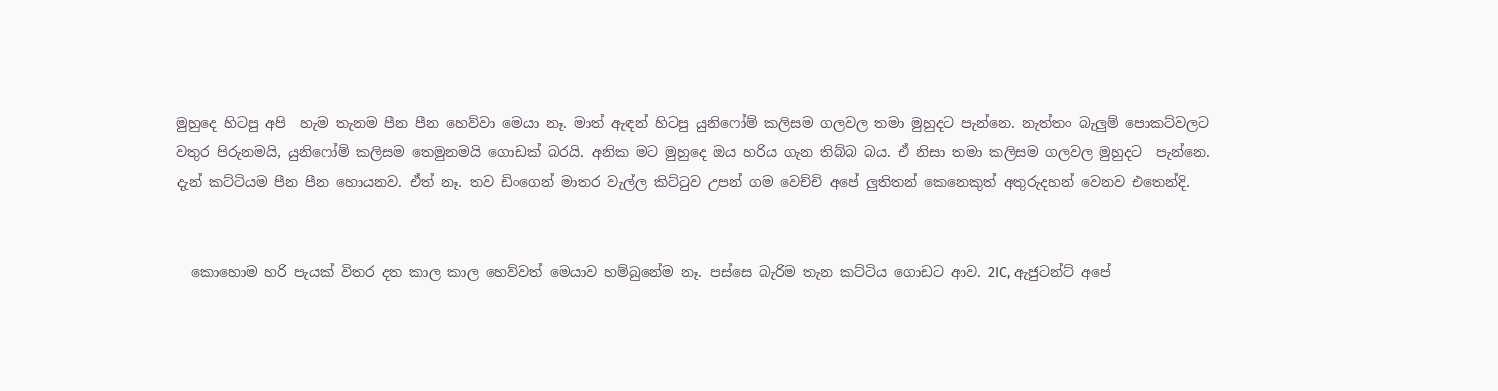මුහුදෙ හිටපු අපි  හැම තැනම පීන පීන හෙව්වා මෙයා නෑ. මාත් ඇඳන් හිටපු යුනිෆෝම් කලිසම ගලවල තමා මුහුදට පැන්නෙ. නැත්තං බැලුම් පොකට්වලට වතුර පිරුනමයි, යුනිෆෝම් කලිසම තෙමුනමයි ගොඩක් බරයි. අනික මට මුහුදෙ ඔය හරිය ගැන තිබ්බ බය. ඒ නිසා තමා කලිසම ගලවල මුහුදට  පැන්නෙ. දැන් කට්ටියම පීන පීන හොයනව. ඒත් නෑ. තව ඩිංගෙන් මාතර වැල්ල කිට්ටුව උපන් ගම වෙච්චි අපේ ලුතිතන් කෙනෙකුත් අතුරුදහන් වෙනව එතෙන්දි.


  කොහොම හරි පැයක් විතර දත කාල කාල හෙව්වත් මෙයාව හම්බුනේම නෑ. පස්සෙ බැරිම තැන කට්ටිය ගොඩට ආව. 2IC, ඇජුටන්ට් අපේ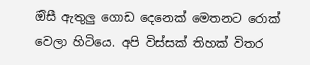ඔිසී ඇතුලු ගොඩ දෙනෙක් මෙතනට රොක් වෙලා හිටියෙ. අපි විස්සක් තිහක් විතර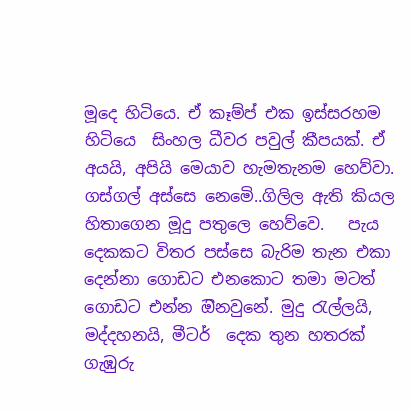මූදෙ හිටියෙ. ඒ කෑම්ප් එක ඉස්සරහම හිටියෙ  සිංහල ධීවර පවුල් කීපයක්. ඒ අයයි, අපියි මෙයාව හැමතැනම හෙව්වා. ගස්ගල් අස්සෙ නෙමෙි..ගිලිල ඇති කියල හිතාගෙන මූදු පතුලෙ හෙව්වෙ.   පැය දෙකකට විතර පස්සෙ බැරිම තැන එකා දෙන්නා ගොඩට එනකොට තමා මටත් ගොඩට එන්න ඔිනවුනේ. මුදු රැල්ලයි, මද්දහනයි, මීටර්  දෙක තුන හතරක් ගැඹුරු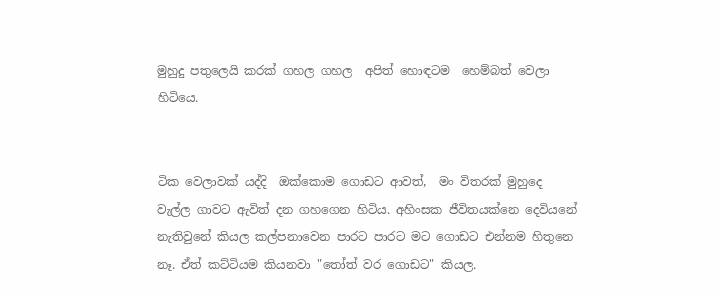මුහුදු පතුලෙයි කරක් ගහල ගහල  අපිත් හොඳටම  හෙම්බත් වෙලා හිටියෙ.


ටික වෙලාවක් යද්දි  ඔක්කොම ගොඩට ආවත්,  මං විතරක් මුහුදෙ වැල්ල ගාවට ඇවිත් දන ගහගෙන හිටිය. අහිංසක ජීවිතයක්නෙ දෙවියනේ නැතිවුනේ කියල කල්පනාවෙන පාරට පාරට මට ගොඩට එන්නම හිතුනෙ නෑ. ඒත් කට්ටියම කියනවා "තෝත් වර ගොඩට" කියල.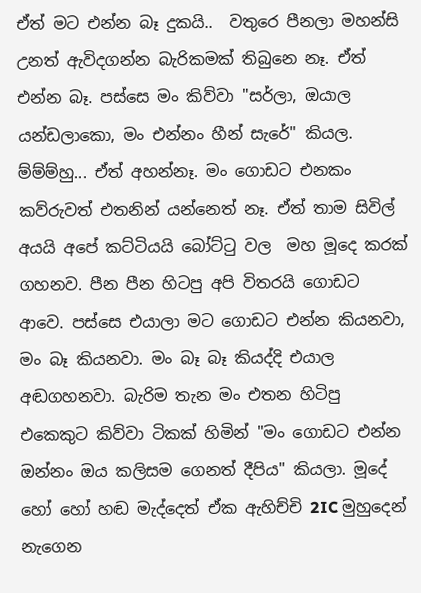ඒත් මට එන්න බෑ දුකයි..  වතුරෙ පීනලා මහන්සි උනත් ඇවිදගන්න බැරිකමක් තිබුනෙ නෑ. ඒත් එන්න බෑ. පස්සෙ මං කිව්වා "සර්ලා, ඔයාල යන්ඩලාකො, මං එන්නං හීන් සැරේ" කියල. ම්ම්ම්හු... ඒත් අහන්නෑ. මං ගොඩට එනකං කව්රුවත් එතනින් යන්නෙත් නෑ. ඒත් තාම සිවිල් අයයි අපේ කට්ටියයි බෝට්ටු වල  මහ මූදෙ කරක් ගහනව. පීන පීන හිටපු අපි විතරයි ගොඩට ආවෙ. පස්සෙ එයාලා මට ගොඩට එන්න කියනවා, මං බෑ කියනවා. මං බෑ බෑ කියද්දි එයාල අඬගහනවා. බැරිම තැන මං එතන හිටිපු එකෙකුට කිව්වා ටිකක් හිමින් "මං ගොඩට එන්න ඔන්නං ඔය කලිසම ගෙනත් දීපිය" කියලා. මූදේ හෝ හෝ හඬ මැද්දෙත් ඒක ඇහිච්චි 2IC මුහුදෙන් නැගෙන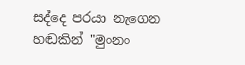සද්දෙ පරයා නැගෙන හඬකින් "මුංනං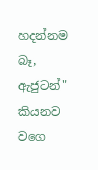හදන්නම බෑ, ඇජුටන්" කියනව වගෙ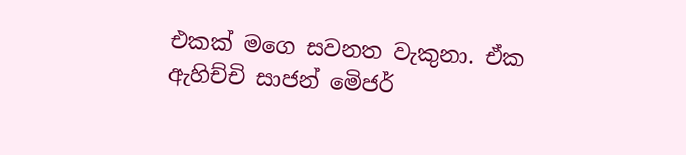එකක් මගෙ සවනත වැකුනා. ඒක ඇහිච්චි සාජන් මෙිජර්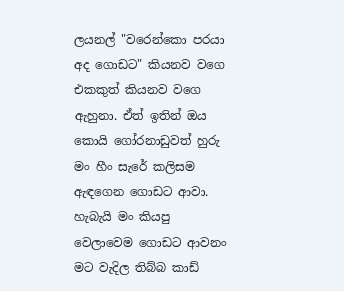ලයනල් "වරෙන්කො පරයා අද ගොඩට" කියනව වගෙ එකකුත් කියනව වගෙ ඇහුනා. ඒත් ඉතින් ඔය කොයි ගෝරනාඩුවත් හුරු මං හීං සැරේ කලිසම ඇඳගෙන ගොඩට ආවා. හැබැයි මං කියපු වෙලාවෙම ගොඩට ආවනං  මට වැදිල තිබ්බ කාඩ්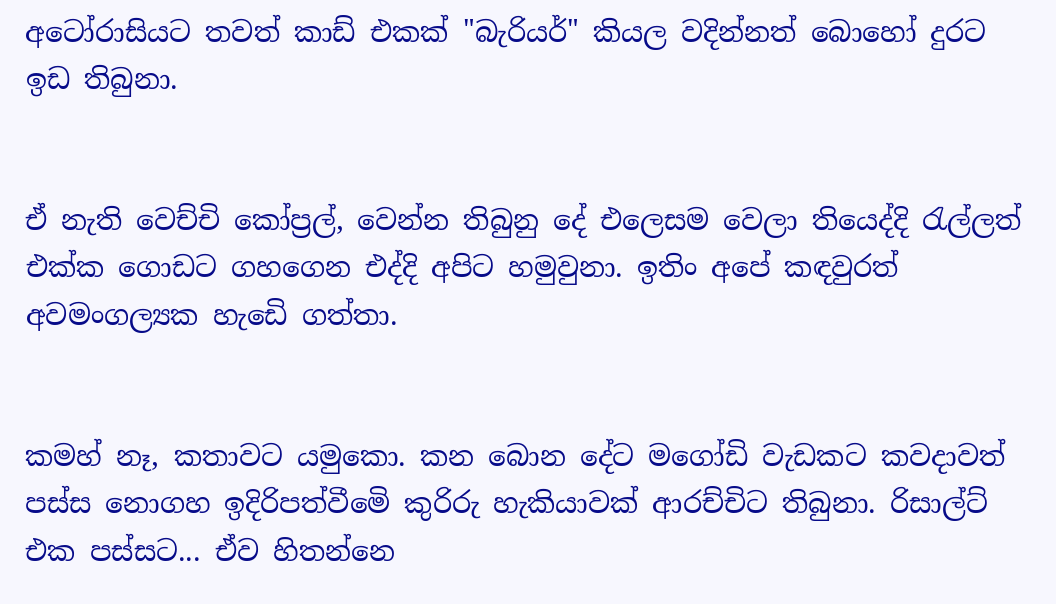අටෝරාසියට තවත් කාඩ් එකක් "බැරියර්" කියල වදින්නත් බොහෝ දුරට ඉඩ තිබුනා.


ඒ නැති වෙච්චි කෝප්‍රල්, වෙන්න තිබුනු දේ එලෙසම වෙලා තියෙද්දි රැල්ලත් එක්ක ගොඩට ගහගෙන එද්දි අපිට හමුවුනා. ඉතිං අපේ කඳවුරත් අවමංගල්‍යක හැඩෙි ගත්තා.


කමහ් නෑ, කතාවට යමුකො. කන බොන දේට මගෝඩි වැඩකට කවදාවත් පස්ස නොගහ ඉදිරිපත්වීමෙි කුරිරු හැකියාවක් ආරච්චිට තිබුනා. රිසාල්ට් එක පස්සට... ඒව හිතන්නෙ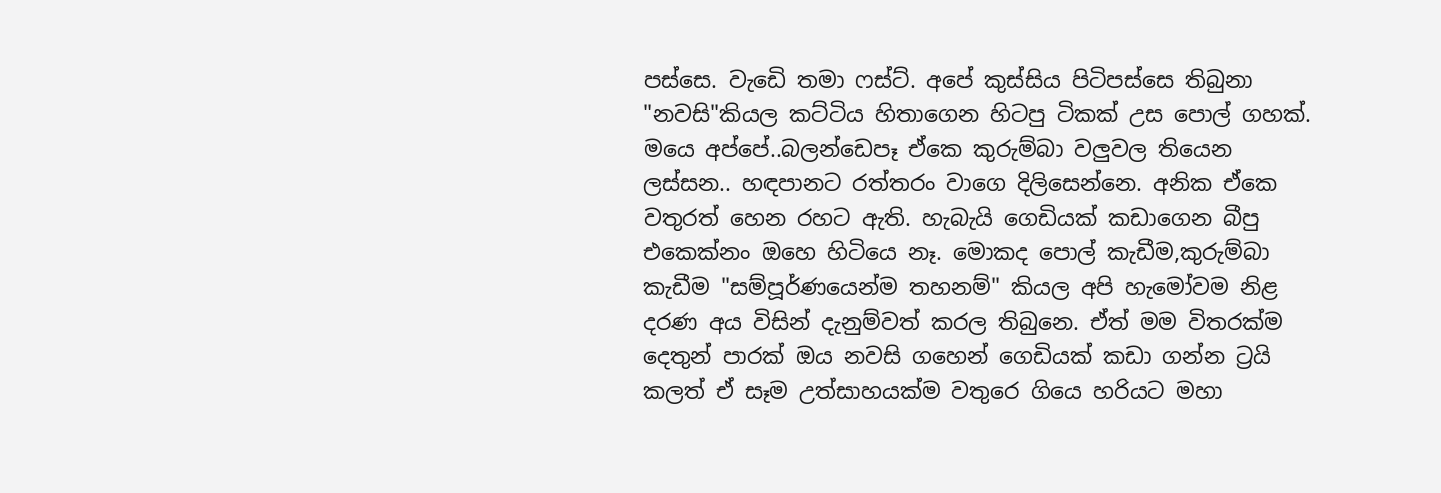පස්සෙ. වැඩෙි තමා ෆස්ට්. අපේ කුස්සිය පිටිපස්සෙ තිබුනා "නවසි"කියල කට්ටිය හිතාගෙන හිටපු ටිකක් උස පොල් ගහක්. මයෙ අප්පේ..බලන්ඩෙපෑ ඒකෙ කුරුම්බා වලුවල තියෙන ලස්සන.. හඳපානට රත්තරං වාගෙ දිලිසෙන්නෙ. අනික ඒකෙ වතුරත් හෙන රහට ඇති. හැබැයි ගෙඩියක් කඩාගෙන බීපු එකෙක්නං ඔහෙ හිටියෙ නෑ. මොකද පොල් කැඩීම,කුරුම්බා කැඩීම "සම්පූර්ණයෙන්ම තහනම්" කියල අපි හැමෝවම නිළ දරණ අය විසින් දැනුම්වත් කරල තිබුනෙ. ඒත් මම විතරක්ම දෙතුන් පාරක් ඔය නවසි ගහෙන් ගෙඩියක් කඩා ගන්න ට්‍රයි කලත් ඒ සෑම උත්සාහයක්ම වතුරෙ ගියෙ හරියට මහා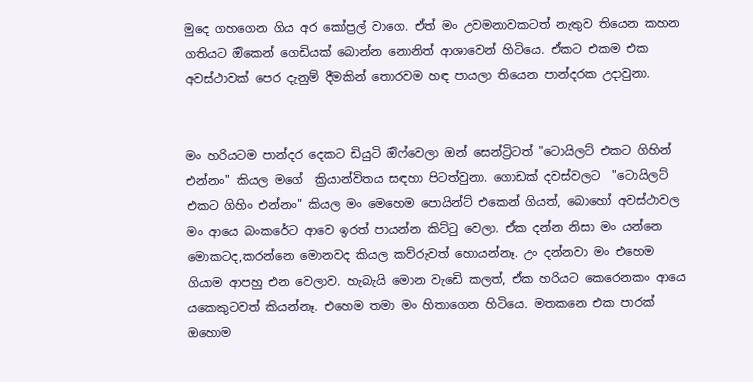මුදෙ ගහගෙන ගිය අර කෝප්‍රල් වාගෙ. ඒත් මං උවමනාවකටත් නැතුව තියෙන කහන ගතියට ඔිකෙන් ගෙඩියක් බොන්න නොනිත් ආශාවෙන් හිටියෙ. ඒකට එකම එක අවස්ථාවක් පෙර දැනුම් දීමකින් තොරවම හඳ පායලා තියෙන පාන්දරක උදාවුනා.


මං හරියටම පාන්දර දෙකට ඩියුටි ඔිෆ්වෙලා ඔන් සෙන්ට්‍රිටත් "ටොයිලට් එකට ගිහින් එන්නං" කියල මගේ  ක්‍රියාන්විතය සඳහා පිටත්වුනා. ගොඩක් දවස්වලට  "ටොයිලට් එකට ගිහිං එන්නං" කියල මං මෙහෙම පොයින්ට් එකෙන් ගියත්, බොහෝ අවස්ථාවල මං ආයෙ බංකරේට ආවෙ ඉරත් පායන්න කිට්ටු වෙලා. ඒක දන්න නිසා මං යන්නෙ මොකටද,කරන්නෙ මොනවද කියල කව්රුවත් හොයන්නෑ. උං දන්නවා මං එහෙම ගියාම ආපහු එන වෙලාව. හැබැයි මොන වැඩෙි කලත්, ඒක හරියට කෙරෙනකං ආයෙ යකෙකුටවත් කියන්නෑ. එහෙම තමා මං හිතාගෙන හිටියෙ. මතකනෙ එක පාරක් ඔහොම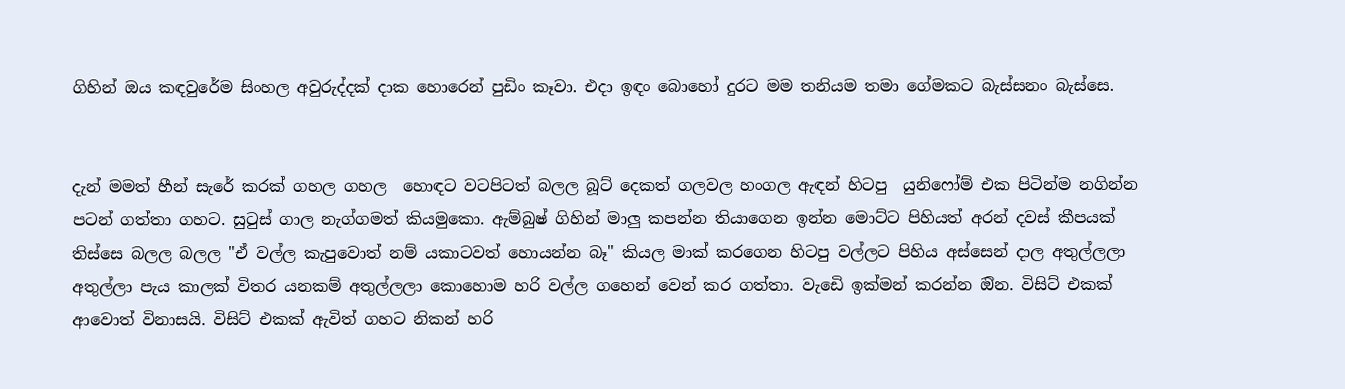ගිහින් ඔය කඳවුරේම සිංහල අවුරුද්දක් දාක හොරෙන් පුඩිං කෑවා. එදා ඉඳං බොහෝ දුරට මම තනියම තමා ගේමකට බැස්සනං බැස්සෙ.


දැන් මමත් හීන් සැරේ කරක් ගහල ගහල  හොඳට වටපිටත් බලල බූට් දෙකත් ගලවල හංගල ඇඳන් හිටපු  යුනිෆෝම් එක පිටින්ම නගින්න පටන් ගත්තා ගහට. සුටුස් ගාල නැග්ගමත් කියමුකො. ඇම්බුෂ් ගිහින් මාලු කපන්න තියාගෙන ඉන්න මොට්ට පිහියත් අරන් දවස් කීපයක් තිස්සෙ බලල බලල "ඒ වල්ල කැපුවොත් නම් යකාටවත් හොයන්න බෑ" කියල මාක් කරගෙන හිටපු වල්ලට පිහිය අස්සෙන් දාල අතුල්ලලා අතුල්ලා පැය කාලක් විතර යනකම් අතුල්ලලා කොහොම හරි වල්ල ගහෙන් වෙන් කර ගත්තා. වැඩෙි ඉක්මන් කරන්න ඔින. විසිට් එකක් ආවොත් විනාසයි. විසිට් එකක් ඇවිත් ගහට නිකන් හරි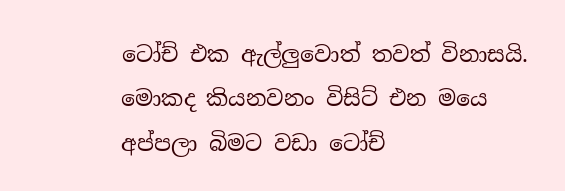ටෝච් එක ඇල්ලුවොත් තවත් විනාසයි. මොකද කියනවනං විසිට් එන මයෙ අප්පලා බිමට වඩා ටෝච්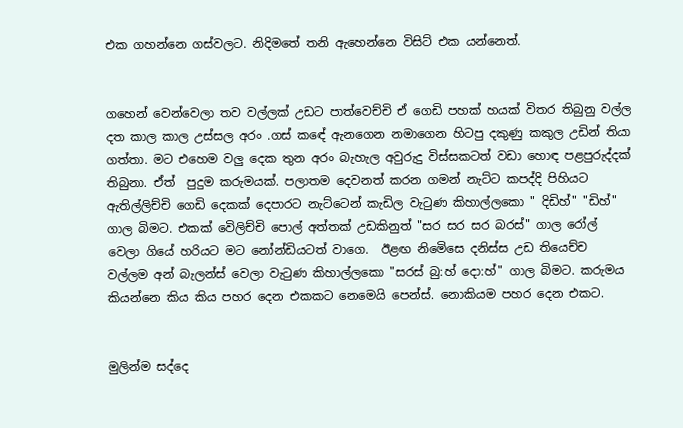එක ගහන්නෙ ගස්වලට. නිදිමතේ තනි ඇහෙන්නෙ විසිට් එක යන්නෙත්.


ගහෙන් වෙන්වෙලා තව වල්ලක් උඩට පාත්වෙච්චි ඒ ගෙඩි පහක් හයක් විතර තිබුනු වල්ල දත කාල කාල උස්සල අරං .ගස් කඳේ ඇනගෙන නමාගෙන හිටපු දකුණු කකුල උඩින් තියා ගත්තා. මට එහෙම වලු දෙක තුන අරං බැහැල අවුරුදු විස්සකටත් වඩා හොඳ පළපුරුද්දක් තිබුනා. ඒත්  පුදුම කරුමයක්. පලාතම දෙවනත් කරන ගමන් නැට්ට කපද්දි පිහියට ඇතිල්ලිච්චි ගෙඩි දෙකක් දෙපාරට නැට්ටෙන් කැඩිල වැටුණ කිහාල්ලකො " දිඩිහ්" "ඩිහ්" ගාල බිමට. එකක් වෙිලිච්චි පොල් අත්තක් උඩකිනුත් "සර සර සර බරස්" ගාල රෝල් වෙලා ගියේ හරියට මට නෝන්ඩියටත් වාගෙ.  ඊළඟ නිමෙිසෙ දනිස්ස උඩ තියෙච්ච වල්ලම අන් බැලන්ස් වෙලා වැටුණ කිහාල්ලකො "සරස් බු:හ් දො:හ්" ගාල බිමට. කරුමය කියන්නෙ කිය කිය පහර දෙන එකකට නෙමෙයි පෙන්ස්. නොකියම පහර දෙන එකට.


මුලින්ම සද්දෙ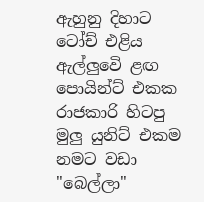ඇහුනු දිහාට ටෝච් එළිය ඇල්ලුවෙි ළඟ පොයින්ට් එකක රාජකාරි හිටපු මුලු යුනිට් එකම නමට වඩා "බෙල්ලා"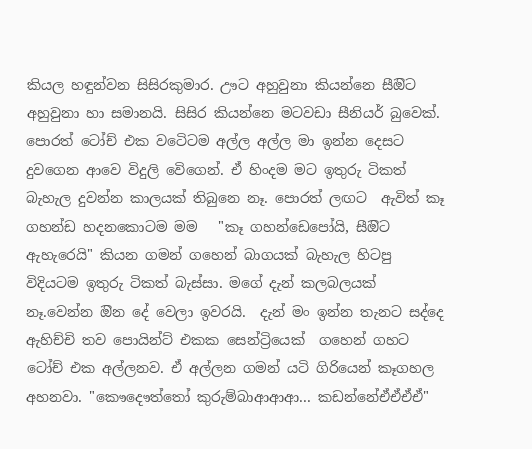කියල හඳුන්වන සිසිරකුමාර. ඌට අහුවුනා කියන්නෙ සීඔිට අහුවුනා හා සමානයි. සිසිර කියන්නෙ මටවඩා සීනියර් බුවෙක්. පොරත් ටෝච් එක වටෙිටම අල්ල අල්ල මා ඉන්න දෙසට දුවගෙන ආවෙ විදුලි වෙිගෙන්. ඒ හිංදම මට ඉතුරු ටිකත් බැහැල දුවන්න කාලයක් තිබුනෙ නෑ. පොරත් ලඟට  ඇවිත් කෑ ගහන්ඩ හදනකොටම මම   "කෑ ගහන්ඩෙපෝයි, සීඔිට ඇහැරෙයි" කියන ගමන් ගහෙන් බාගයක් බැහැල හිටපු විදියටම ඉතුරු ටිකත් බැස්සා. මගේ දැන් කලබලයක් නෑ.වෙන්න ඔින දේ වෙලා ඉවරයි.  දැන් මං ඉන්න තැනට සද්දෙ ඇහිච්චි තව පොයින්ට් එකක සෙන්ට්‍රියෙක්  ගහෙන් ගහට ටෝච් එක අල්ලනව. ඒ අල්ලන ගමන් යටි ගිරියෙන් කෑගහල අහනවා. "කෞදෞත්තෝ කුරුම්බාආආආ... කඩන්නේඒඒඒඒ"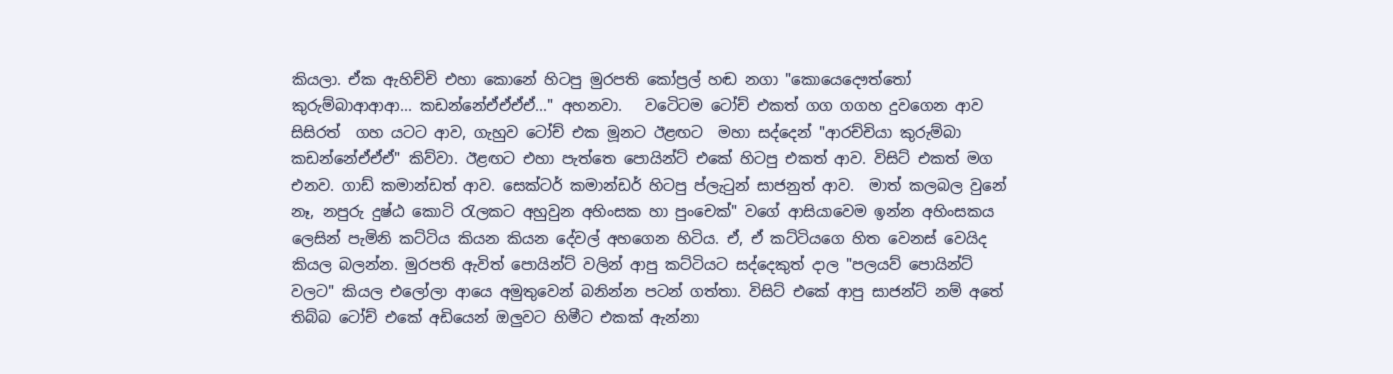කියලා. ඒක ඇහිච්චි එහා කොනේ හිටපු මුරපති කෝප්‍රල් හඬ නගා "කොයෙදෞත්තෝ කුරුම්බාආආආ... කඩන්නේඒඒඒඒ..." අහනවා.   වටෙිටම ටෝච් එකත් ගග ගගහ දුවගෙන ආව සිසිරත්  ගහ යටට ආව, ගැහුව ටෝච් එක මූනට ඊළඟට  මහා සද්දෙන් "ආරච්චියා කුරුම්බා කඩන්නේඒඒඒ" කිව්වා. ඊළඟට එහා පැත්තෙ පොයින්ට් එකේ හිටපු එකත් ආව. විසිට් එකත් මග එනව. ගාඩ් කමාන්ඩත් ආව. සෙක්ටර් කමාන්ඩර් හිටපු ප්ලැටුන් සාජනුත් ආව.  මාත් කලබල වුනේ නෑ, නපුරු දුෂ්ඨ කොටි රැලකට අහුවුන අහිංසක හා පුංචෙක්" වගේ ආසියාවෙම ඉන්න අහිංසකය ලෙසින් පැමිනි කට්ටිය කියන කියන දේවල් අහගෙන හිටිය. ඒ, ඒ කට්ටියගෙ හිත වෙනස් වෙයිද කියල බලන්න. මුරපති ඇවිත් පොයින්ට් වලින් ආපු කට්ටියට සද්දෙකුත් දාල "පලයව් පොයින්ට් වලට" කියල එලෝලා ආයෙ අමුතුවෙන් බනින්න පටන් ගත්තා. විසිට් එකේ ආපු සාජන්ට් නම් අතේ තිබ්බ ටෝච් එකේ අඩියෙන් ඔලුවට හිමීට එකක් ඇන්නා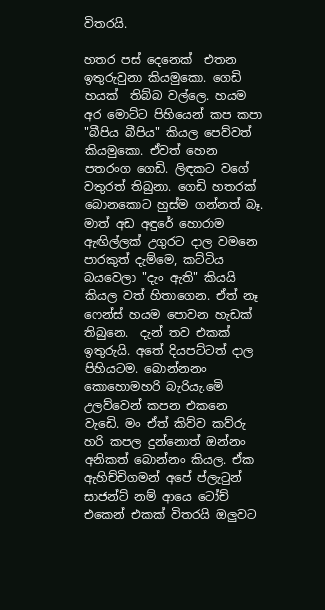විතරයි.

හතර පස් දෙනෙක්  එතන ඉතුරුවුනා කියමුකො. ගෙඩි හයක්  තිබ්බ වල්ලෙ. හයම අර මොට්ට පිහියෙන් කප කපා "බීපිය බීපිය" කියල පෙව්වත් කියමුකො. ඒවත් හෙන පතරංග ගෙඩි. ලිඳකට වගේ වතුරත් තිබුනා. ගෙඩි හතරක් බොනකොට හුස්ම ගන්නත් බෑ. මාත් අඩ අඳුරේ හොරාම  ඇඟිල්ලක් උගුරට දාල වමනෙ පාරකුත් දැම්මෙ, කට්ටිය බයවෙලා "දැං ඇති" කියයි කියල වත් හිතාගෙන. ඒත් නෑ ෆෙන්ස් හයම පොවන හැඩක් තිබුනෙ.  දැන් තව එකක් ඉතුරුයි. අතේ දියපට්ටත් දාල පිහියටම. බොන්නනං කොහොමහරි බැරියැ.මෙි උලව්වෙන් කපන එකනෙ වැඩෙි. මං ඒත් කිව්ව කව්රු හරි කපල දුන්නොත් ඔන්නං අනිකත් බොන්නං කියල. ඒක ඇහිච්චිගමන් අපේ ප්ලැටුන් සාජන්ට් නම් ආයෙ ටෝච් එකෙන් එකක් විතරයි ඔලුවට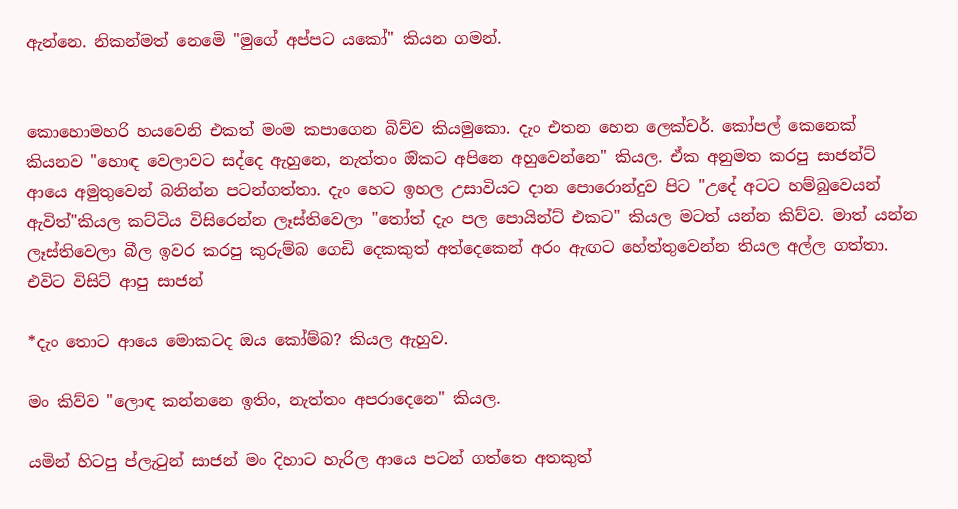ඇන්නෙ. නිකන්මත් නෙමෙි "මුගේ අප්පට යකෝ" කියන ගමන්.


කොහොමහරි හයවෙනි එකත් මංම කපාගෙන බිව්ව කියමුකො. දැං එතන හෙන ලෙක්චර්. කෝපල් කෙනෙක් කියනව "හොඳ වෙලාවට සද්දෙ ඇහුනෙ, නැත්තං ඔිකට අපිනෙ අහුවෙන්නෙ" කියල. ඒක අනුමත කරපු සාජන්ට් ආයෙ අමුතුවෙන් බනින්න පටන්ගත්තා. දැං හෙට ඉහල උසාවියට දාන පොරොන්දුව පිට "උදේ අටට හම්බුවෙයන් ඇවිත්"කියල කට්ටිය විසිරෙන්න ලෑස්තිවෙලා "තෝත් දැං පල පොයින්ට් එකට" කියල මටත් යන්න කිව්ව. මාත් යන්න ලෑස්තිවෙලා බීල ඉවර කරපු කුරුම්බ ගෙඩි දෙකකුත් අත්දෙකෙන් අරං ඇඟට හේත්තුවෙන්න තියල අල්ල ගත්තා. එවිට විසිට් ආපු සාජන්

*දැං තොට ආයෙ මොකටද ඔය කෝම්බ? කියල ඇහුව.

මං කිව්ව "ලොඳ කන්නනෙ ඉතිං, නැත්තං අපරාදෙනෙ" කියල.

යමින් හිටපු ප්ලැටුන් සාජන් මං දිහාට හැරිල ආයෙ පටන් ගත්තෙ අතකුත්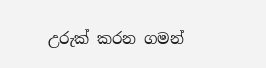උරුක් කරන ගමන්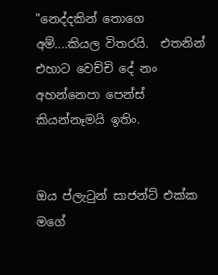"නෙද්දකින් තොගෙ අම්....කියල විතරයි.  එතනින් එහාට වෙච්චි දේ නං අහන්නෙපා පෙන්ස් කියන්නෑමයි ඉතිං.


ඔය ප්ලැටුන් සාජන්ට් එක්ක මගේ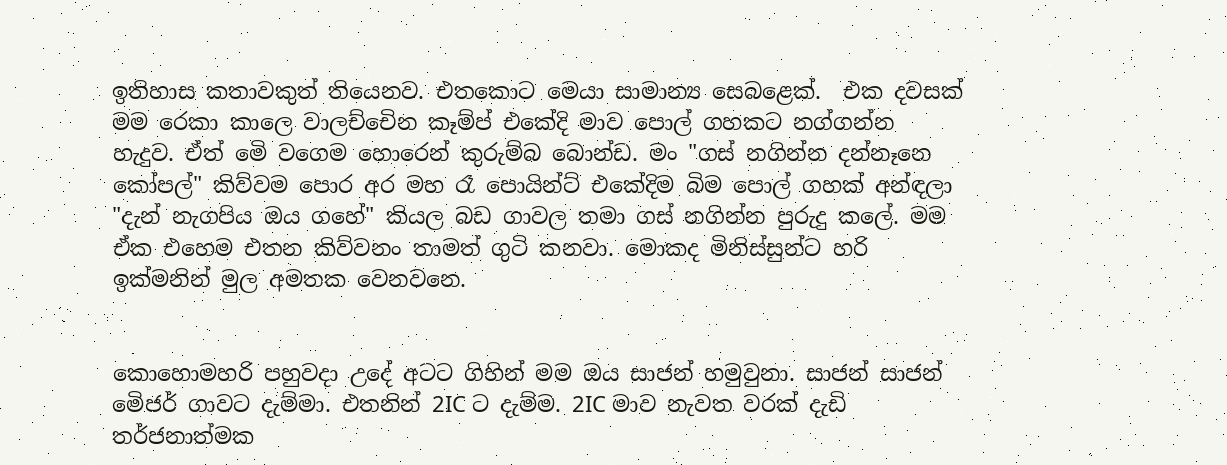ඉතිහාස කතාවකුත් තියෙනව. එතකොට මෙයා සාමාන්‍ය සෙබළෙක්.  එක දවසක් මම රෙකා කාලෙ වාලච්චෙින කෑම්ප් එකේදි මාව පොල් ගහකට නග්ගන්න  හැදුව. ඒත් මෙි වගෙම හොරෙන් කුරුම්බ බොන්ඩ. මං "ගස් නගින්න දන්නෑනෙ කෝපල්" කිව්වම පොර අර මහ රෑ පොයින්ට් එකේදිම බිම පොල් ගහක් අන්ඳලා "දැන් නැගපිය ඔය ගහේ" කියල බඩ ගාවල තමා ගස් නගින්න පුරුදු කලේ. මම ඒක එහෙම එතන කිව්වනං තාමත් ගුටි කනවා. මොකද මිනිස්සුන්ට හරි ඉක්මනින් මුල අමතක වෙනවනෙ.


කොහොමහරි පහුවදා උදේ අටට ගිහින් මම ඔය සාජන් හමුවුනා. සාජන් සාජන් මෙිජර් ගාවට දැම්මා. එතනින් 2IC ට දැම්ම. 2IC මාව නැවත වරක් දැඩි තර්ජනාත්මක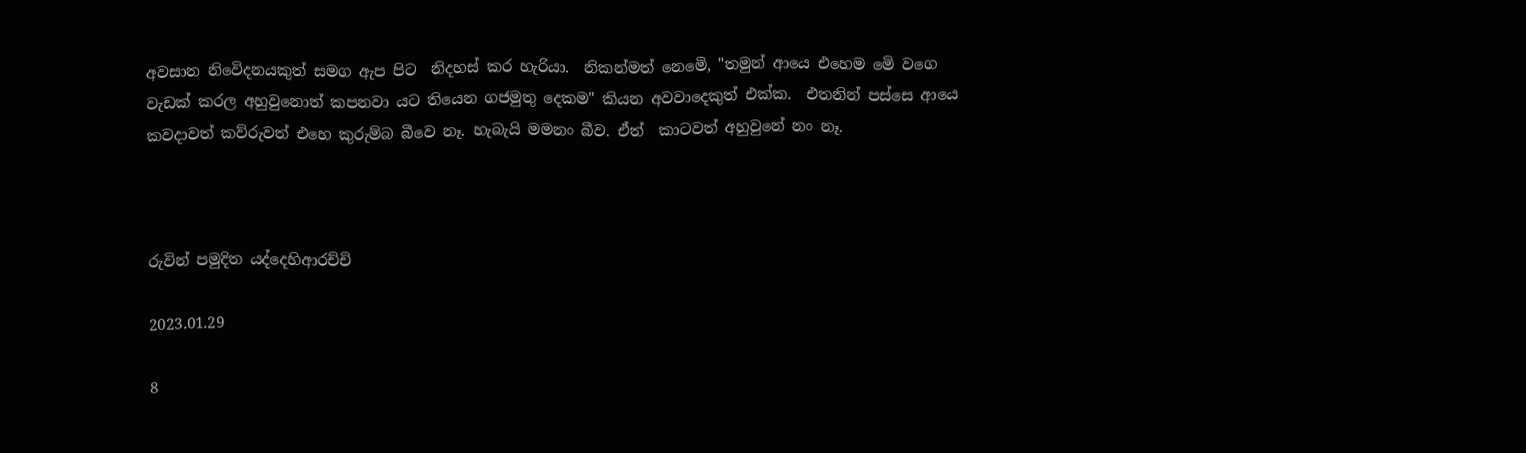අවසාන නිවෙිදනයකුත් සමග ඇප පිට  නිදහස් කර හැරියා.  නිකන්මත් නෙමෙි, "තමුන් ආයෙ එහෙම මෙි වගෙ වැඩක් කරල අහුවුනොත් කපනවා යට තියෙන ගජමුතු දෙකම" කියන අවවාදෙකුත් එක්ක.  එතනින් පස්සෙ ආයෙ කවදාවත් කව්රුවත් එහෙ කුරුම්බ බීවෙ නෑ. හැබැයි මමනං බීව. ඒත්  කාටවත් අහුවුනේ නං නෑ.



රුවින් පමුදිත යද්දෙහිආරච්චි

2023.01.29

8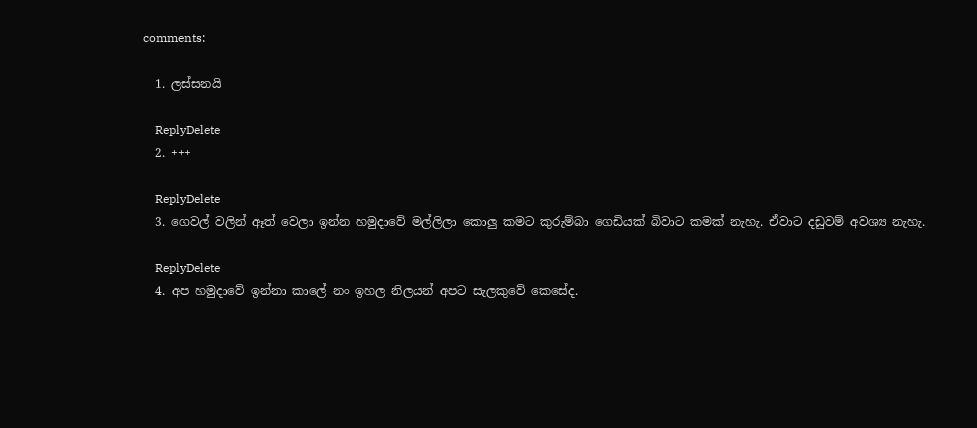comments:

  1. ලස්සනයි

    ReplyDelete
  2. +++

    ReplyDelete
  3. ගෙවල් වලින් ඈත් වෙලා ඉන්න හමුදාවේ මල්ලිලා කොලු කමට කුරුම්බා ගෙඩියක් බිවාට කමක් නැහැ. ඒවාට දඩුවම් අවශ්‍ය නැහැ.

    ReplyDelete
  4. අප හමුදාවේ ඉන්නා කාලේ නං ඉහල නිලයන් අපට සැලකුවේ කෙසේද.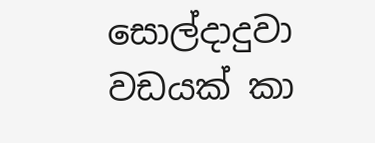සොල්දාදුවා වඩයක් කා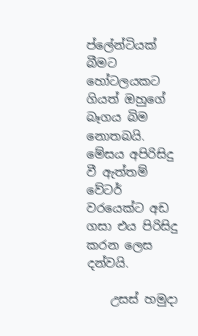ප්ලේන්ටියක් බීමට හෝටලයකට ගියත් ඔහුගේ බෑගය බිම නොතබයි. මේසය අපිරිසිදු වී ඇත්තම් වේටර් වරයෙක්ට අඩ ගසා එය පිරිසිදු කරන ලෙස දන්වයි.

    උසස් හමුදා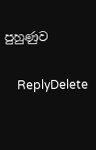පුහුණුව

    ReplyDelete